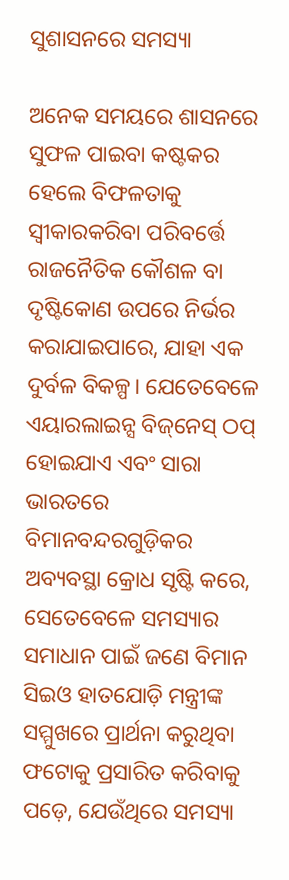ସୁଶାସନରେ ସମସ୍ୟା

ଅନେକ ସମୟରେ ଶାସନରେ ସୁଫଳ ପାଇବା କଷ୍ଟକର ହେଲେ ବିଫଳତାକୁ ସ୍ବୀକାରକରିବା ପରିବର୍ତ୍ତେ ରାଜନୈତିକ କୌଶଳ ବା ଦୃଷ୍ଟିକୋଣ ଉପରେ ନିର୍ଭର କରାଯାଇପାରେ, ଯାହା ଏକ ଦୁର୍ବଳ ବିକଳ୍ପ। ଯେତେବେଳେ ଏୟାରଲାଇନ୍ସ ବିଜ୍‌ନେସ୍‌ ଠପ୍‌ ହୋଇଯାଏ ଏବଂ ସାରା ଭାରତରେ ବିମାନବନ୍ଦରଗୁଡ଼ିକର ଅବ୍ୟବସ୍ଥା କ୍ରୋଧ ସୃଷ୍ଟି କରେ, ସେତେବେଳେ ସମସ୍ୟାର ସମାଧାନ ପାଇଁ ଜଣେ ବିମାନ ସିଇଓ ହାତଯୋଡ଼ି ମନ୍ତ୍ରୀଙ୍କ ସମ୍ମୁଖରେ ପ୍ରାର୍ଥନା କରୁଥିବା ଫଟୋକୁ ପ୍ରସାରିତ କରିବାକୁ ପଡ଼େ, ଯେଉଁଥିରେ ସମସ୍ୟା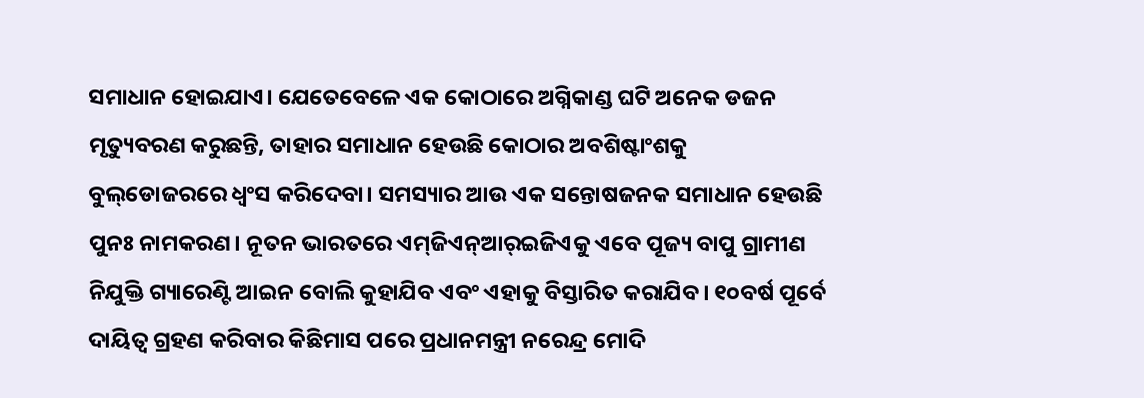ସମାଧାନ ହୋଇଯାଏ। ଯେତେବେଳେ ଏକ କୋଠାରେ ଅଗ୍ନିକାଣ୍ଡ ଘଟି ଅନେକ ଡଜନ ମୃତ୍ୟୁବରଣ କରୁଛନ୍ତି, ତାହାର ସମାଧାନ ହେଉଛି କୋଠାର ଅବଶିଷ୍ଟାଂଶକୁ ବୁଲ୍‌ଡୋଜରରେ ଧ୍ୱଂସ କରିଦେବା। ସମସ୍ୟାର ଆଉ ଏକ ସନ୍ତୋଷଜନକ ସମାଧାନ ହେଉଛି ପୁନଃ ନାମକରଣ। ନୂତନ ଭାରତରେ ଏମ୍‌ଜିଏନ୍‌ଆର୍‌ଇଜିଏକୁ ଏବେ ପୂଜ୍ୟ ବାପୁ ଗ୍ରାମୀଣ ନିଯୁକ୍ତି ଗ୍ୟାରେଣ୍ଟି ଆଇନ ବୋଲି କୁହାଯିବ ଏବଂ ଏହାକୁ ବିସ୍ତାରିତ କରାଯିବ। ୧୦ବର୍ଷ ପୂର୍ବେ ଦାୟିତ୍ୱ ଗ୍ରହଣ କରିବାର କିଛିମାସ ପରେ ପ୍ରଧାନମନ୍ତ୍ରୀ ନରେନ୍ଦ୍ର ମୋଦି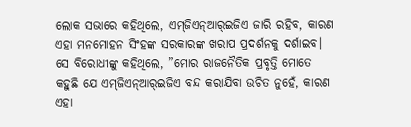ଲୋକ ସଭାରେ କହିଥିଲେ, ଏମ୍‌ଜିଏନ୍‌ଆର୍‌ଇଜିଏ ଜାରି ରହିବ, କାରଣ ଏହା ମନମୋହନ ସିଂହଙ୍କ ସରକାରଙ୍କ ଖରାପ ପ୍ରଦର୍ଶନକୁ ଦର୍ଶାଇବ। ସେ ବିରୋଧୀଙ୍କୁ କହିଥିଲେ, ”ମୋର ରାଜନୈତିକ ପ୍ରବୃତ୍ତି ମୋତେ କହୁଛି ଯେ ଏମ୍‌ଜିଏନ୍‌ଆର୍‌ଇଜିଏ ବନ୍ଦ କରାଯିବା ଉଚିତ ନୁହେଁ, କାରଣ ଏହା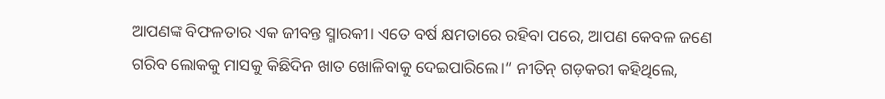ଆପଣଙ୍କ ବିଫଳତାର ଏକ ଜୀବନ୍ତ ସ୍ମାରକୀ। ଏତେ ବର୍ଷ କ୍ଷମତାରେ ରହିବା ପରେ, ଆପଣ କେବଳ ଜଣେ ଗରିବ ଲୋକକୁ ମାସକୁ କିଛିଦିନ ଖାତ ଖୋଳିବାକୁ ଦେଇପାରିଲେ।“ ନୀତିନ୍‌ ଗଡ଼କରୀ କହିଥିଲେ,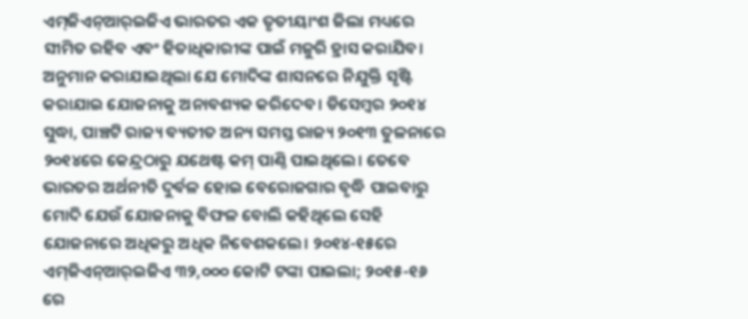ଏମ୍‌ଜିଏନ୍‌ଆର୍‌ଇଜିଏ ଭାରତର ଏକ ତୃତୀୟାଂଶ ଜିଲା ମଧ୍ୟରେ ସୀମିତ ରହିବ ଏବଂ ହିତାଧିକାରୀଙ୍କ ପାଇଁ ମଜୁରି ହ୍ରାସ କରାଯିବ। ଅନୁମାନ କରାଯାଇଥିଲା ଯେ ମୋଦିଙ୍କ ଶାସନରେ ନିଯୁକ୍ତି ସୃଷ୍ଟି କରାଯାଇ ଯୋଜନାକୁ ଅନାବଶ୍ୟକ କରିଦେବ। ଡିସେମ୍ବର ୨୦୧୪ ସୁଦ୍ଧା, ପାଞ୍ଚଟି ରାଜ୍ୟ ବ୍ୟତୀତ ଅନ୍ୟ ସମସ୍ତ ରାଜ୍ୟ ୨୦୧୩ ତୁଳନାରେ ୨୦୧୪ରେ କେନ୍ଦ୍ରଠାରୁ ଯଥେଷ୍ଟ କମ୍‌ ପାଣ୍ଠି ପାଇଥିଲେ। ତେବେ ଭାରତର ଅର୍ଥନୀତି ଦୁର୍ବଳ ହୋଇ ବେରୋଜଗାର ବୃଦ୍ଧି ପାଇବାରୁ ମୋଦି ଯେଉଁ ଯୋଜନାକୁ ବିଫଳ ବୋଲି କହିଥିଲେ ସେହି ଯୋଜନାରେ ଅଧିକରୁ ଅଧିକ ନିବେଶକଲେ। ୨୦୧୪-୧୫ରେ ଏମ୍‌ଜିଏନ୍‌ଆର୍‌ଇଜିଏ ୩୨,୦୦୦ କୋଟି ଟଙ୍କା ପାଇଲା; ୨୦୧୫-୧୬ ରେ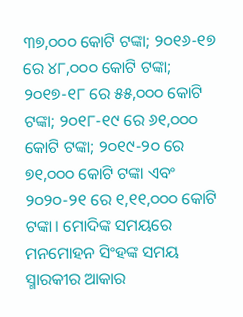୩୭,୦୦୦ କୋଟି ଟଙ୍କା; ୨୦୧୬-୧୭ ରେ ୪୮,୦୦୦ କୋଟି ଟଙ୍କା; ୨୦୧୭-୧୮ ରେ ୫୫,୦୦୦ କୋଟି ଟଙ୍କା; ୨୦୧୮-୧୯ ରେ ୬୧,୦୦୦ କୋଟି ଟଙ୍କା; ୨୦୧୯-୨୦ ରେ ୭୧,୦୦୦ କୋଟି ଟଙ୍କା ଏବଂ ୨୦୨୦-୨୧ ରେ ୧,୧୧,୦୦୦ କୋଟି ଟଙ୍କା। ମୋଦିଙ୍କ ସମୟରେ ମନମୋହନ ସିଂହଙ୍କ ସମୟ ସ୍ମାରକୀର ଆକାର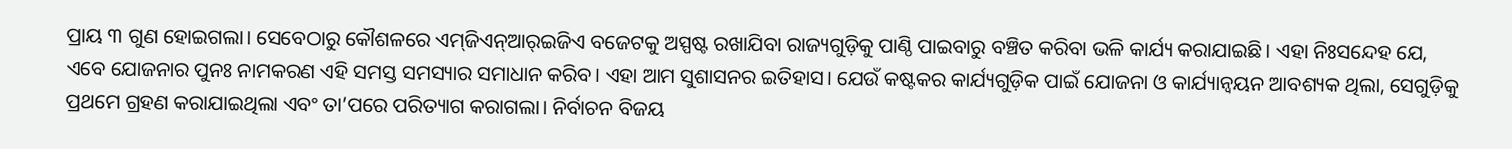ପ୍ରାୟ ୩ ଗୁଣ ହୋଇଗଲା। ସେବେଠାରୁ କୌଶଳରେ ଏମ୍‌ଜିଏନ୍‌ଆର୍‌ଇଜିଏ ବଜେଟକୁ ଅସ୍ପଷ୍ଟ ରଖାଯିବା ରାଜ୍ୟଗୁଡ଼ିକୁ ପାଣ୍ଠି ପାଇବାରୁ ବଞ୍ଚିତ କରିବା ଭଳି କାର୍ଯ୍ୟ କରାଯାଇଛି। ଏହା ନିଃସନ୍ଦେହ ଯେ, ଏବେ ଯୋଜନାର ପୁନଃ ନାମକରଣ ଏହି ସମସ୍ତ ସମସ୍ୟାର ସମାଧାନ କରିବ। ଏହା ଆମ ସୁଶାସନର ଇତିହାସ। ଯେଉଁ କଷ୍ଟକର କାର୍ଯ୍ୟଗୁଡ଼ିକ ପାଇଁ ଯୋଜନା ଓ କାର୍ଯ୍ୟାନ୍ବୟନ ଆବଶ୍ୟକ ଥିଲା, ସେଗୁଡ଼ିକୁ ପ୍ରଥମେ ଗ୍ରହଣ କରାଯାଇଥିଲା ଏବଂ ତା’ପରେ ପରିତ୍ୟାଗ କରାଗଲା। ନିର୍ବାଚନ ବିଜୟ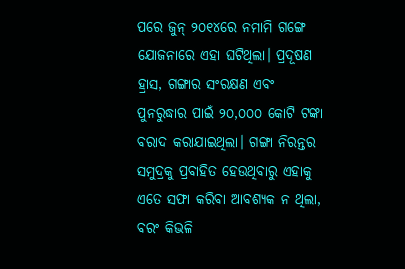ପରେ ଜୁନ୍‌ ୨୦୧୪ରେ ନମାମି ଗଙ୍ଗେ ଯୋଜନାରେ ଏହା ଘଟିଥିଲା। ପ୍ରଦୂଷଣ ହ୍ରାସ, ଗଙ୍ଗାର ସଂରକ୍ଷଣ ଏବଂ ପୁନରୁଦ୍ଧାର ପାଇଁ ୨୦,୦୦୦ କୋଟି ଟଙ୍କା ବରାଦ କରାଯାଇଥିଲା। ଗଙ୍ଗା ନିରନ୍ତର ସମୁଦ୍ରକୁ ପ୍ରବାହିତ ହେଉଥିବାରୁ ଏହାକୁ ଏତେ ସଫା କରିବା ଆବଶ୍ୟକ ନ ଥିଲା, ବରଂ କିଭଳି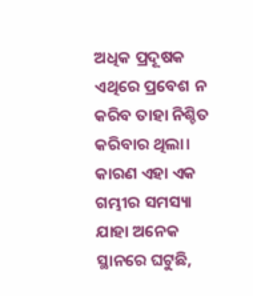ଅଧିକ ପ୍ରଦୂଷକ ଏଥିରେ ପ୍ରବେଶ ନ କରିବ ତାହା ନିଶ୍ଚିତ କରିବାର ଥିଲା। କାରଣ ଏହା ଏକ ଗମ୍ଭୀର ସମସ୍ୟା ଯାହା ଅନେକ ସ୍ଥାନରେ ଘଟୁଛି,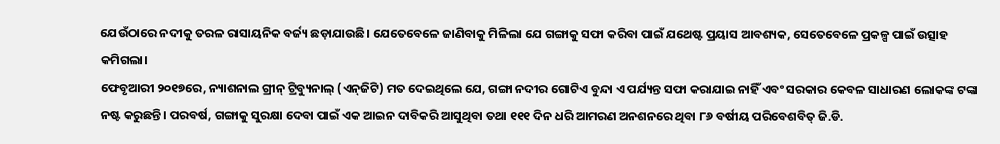ଯେଉଁଠାରେ ନଦୀକୁ ତରଳ ରାସାୟନିକ ବର୍ଜ୍ୟ ଛଡ଼ାଯାଉଛି। ଯେତେବେଳେ ଜାଣିବାକୁ ମିଳିଲା ଯେ ଗଙ୍ଗାକୁ ସଫା କରିବା ପାଇଁ ଯଥେଷ୍ଟ ପ୍ରୟାସ ଆବଶ୍ୟକ, ସେତେବେଳେ ପ୍ରକଳ୍ପ ପାଇଁ ଉତ୍ସାହ କମିଗଲା।
ଫେବୃଆରୀ ୨୦୧୭ରେ, ନ୍ୟାଶନାଲ ଗ୍ରୀନ୍‌ ଟ୍ରିବ୍ୟୁନାଲ୍‌ (ଏନ୍‌ଜିଟି) ମତ ଦେଇଥିଲେ ଯେ, ଗଙ୍ଗା ନଦୀର ଗୋଟିଏ ବୁନ୍ଦା ଏ ପର୍ଯ୍ୟନ୍ତ ସଫା କରାଯାଇ ନାହିଁ ଏବଂ ସରକାର କେବଳ ସାଧାରଣ ଲୋକଙ୍କ ଟଙ୍କା ନଷ୍ଟ କରୁଛନ୍ତି। ପରବର୍ଷ, ଗଙ୍ଗାକୁ ସୁରକ୍ଷା ଦେବା ପାଇଁ ଏକ ଆଇନ ଦାବିକରି ଆସୁଥିବା ତଥା ୧୧୧ ଦିନ ଧରି ଆମରଣ ଅନଶନରେ ଥିବା ୮୬ ବର୍ଷୀୟ ପରିବେଶବିତ୍‌ ଜି.ଡି.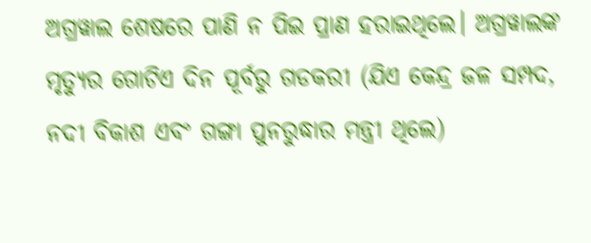ଅଗ୍ରୱାଲ ଶେଷରେ ପାଣି ନ ପିଇ ପ୍ରାଣ ହରାଇଥିଲେ। ଅଗ୍ରୱାଲଙ୍କ ମୃତ୍ୟୁର ଗୋଟିଏ ଦିନ ପୂର୍ବରୁ ଗଡକରୀ (ଯିଏ କେନ୍ଦ୍ର ଜଳ ସମ୍ପଦ, ନଦୀ ବିକାଶ ଏବଂ ଗଙ୍ଗା ପୁନରୁଦ୍ଧାର ମନ୍ତ୍ରୀ ଥିଲେ)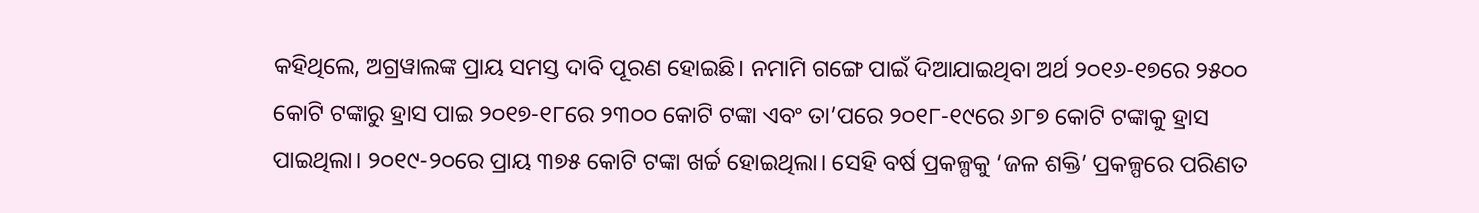କହିଥିଲେ, ଅଗ୍ରୱାଲଙ୍କ ପ୍ରାୟ ସମସ୍ତ ଦାବି ପୂରଣ ହୋଇଛି। ନମାମି ଗଙ୍ଗେ ପାଇଁ ଦିଆଯାଇଥିବା ଅର୍ଥ ୨୦୧୬-୧୭ରେ ୨୫୦୦ କୋଟି ଟଙ୍କାରୁ ହ୍ରାସ ପାଇ ୨୦୧୭-୧୮ରେ ୨୩୦୦ କୋଟି ଟଙ୍କା ଏବଂ ତା’ପରେ ୨୦୧୮-୧୯ରେ ୬୮୭ କୋଟି ଟଙ୍କାକୁ ହ୍ରାସ ପାଇଥିଲା। ୨୦୧୯-୨୦ରେ ପ୍ରାୟ ୩୭୫ କୋଟି ଟଙ୍କା ଖର୍ଚ୍ଚ ହୋଇଥିଲା। ସେହି ବର୍ଷ ପ୍ରକଳ୍ପକୁ ‘ଜଳ ଶକ୍ତି’ ପ୍ରକଳ୍ପରେ ପରିଣତ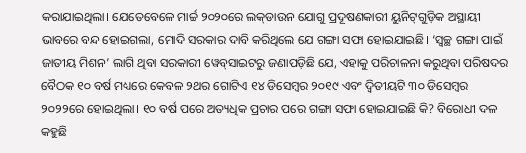କରାଯାଇଥିଲା। ଯେତେବେଳେ ମାର୍ଚ୍ଚ ୨୦୨୦ରେ ଲକ୍‌ଡାଉନ ଯୋଗୁ ପ୍ରଦୂଷଣକାରୀ ୟୁନିଟ୍‌ଗୁଡ଼ିକ ଅସ୍ଥାୟୀ ଭାବରେ ବନ୍ଦ ହୋଇଗଲା, ମୋଦି ସରକାର ଦାବି କରିଥିଲେ ଯେ ଗଙ୍ଗା ସଫା ହୋଇଯାଇଛି। ‘ସ୍ବଚ୍ଛ ଗଙ୍ଗା ପାଇଁ ଜାତୀୟ ମିଶନ’ ଲାଗି ଥିବା ସରକାରୀ ୱେବ୍‌ସାଇଟରୁ ଜଣାପଡ଼ିଛି ଯେ, ଏହାକୁ ପରିଚାଳନା କରୁଥିବା ପରିଷଦର ବୈଠକ ୧୦ ବର୍ଷ ମଧ୍ୟରେ କେବଳ ୨ଥର ଗୋଟିଏ ୧୪ ଡିସେମ୍ବର ୨୦୧୯ ଏବଂ ଦ୍ୱିତୀୟଟି ୩୦ ଡିସେମ୍ବର ୨୦୨୨ରେ ହୋଇଥିଲା। ୧୦ ବର୍ଷ ପରେ ଅତ୍ୟଧିକ ପ୍ରଚାର ପରେ ଗଙ୍ଗା ସଫା ହୋଇଯାଇଛି କି? ବିରୋଧୀ ଦଳ କହୁଛି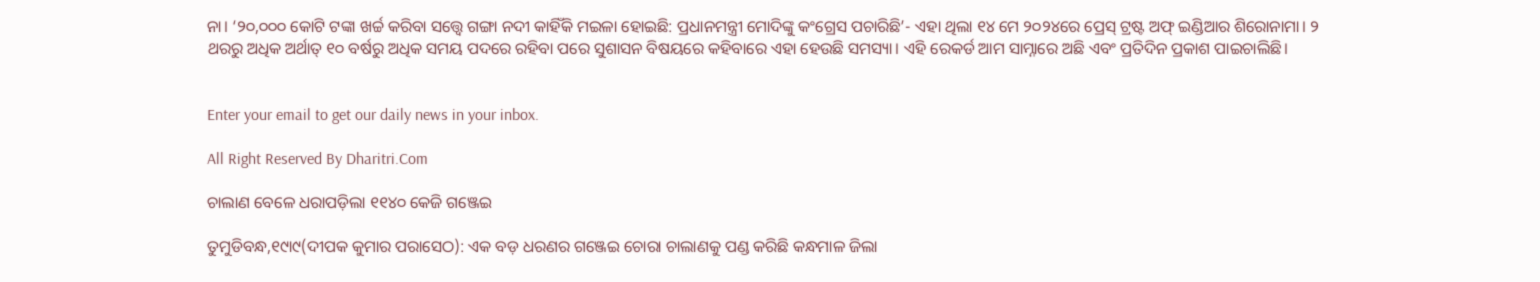ନା। ‘୨୦,୦୦୦ କୋଟି ଟଙ୍କା ଖର୍ଚ୍ଚ କରିବା ସତ୍ତ୍ୱେ ଗଙ୍ଗା ନଦୀ କାହିଁକି ମଇଳା ହୋଇଛି: ପ୍ରଧାନମନ୍ତ୍ରୀ ମୋଦିଙ୍କୁ କଂଗ୍ରେସ ପଚାରିଛି’- ଏହା ଥିଲା ୧୪ ମେ ୨୦୨୪ରେ ପ୍ରେସ୍‌ ଟ୍ରଷ୍ଟ ଅଫ୍‌ ଇଣ୍ଡିଆର ଶିରୋନାମା। ୨ ଥରରୁ ଅଧିକ ଅର୍ଥାତ୍‌ ୧୦ ବର୍ଷରୁ ଅଧିକ ସମୟ ପଦରେ ରହିବା ପରେ ସୁଶାସନ ବିଷୟରେ କହିବାରେ ଏହା ହେଉଛି ସମସ୍ୟା। ଏହି ରେକର୍ଡ ଆମ ସାମ୍ନାରେ ଅଛି ଏବଂ ପ୍ରତିଦିନ ପ୍ରକାଶ ପାଇଚାଲିଛି।


Enter your email to get our daily news in your inbox.

All Right Reserved By Dharitri.Com

ଚାଲାଣ ବେଳେ ଧରାପଡ଼ିଲା ୧୧୪୦ କେଜି ଗଞ୍ଜେଇ

ତୁମୁଡିବନ୍ଧ,୧୯ା୯(ଦୀପକ କୁମାର ପରାସେଠ): ଏକ ବଡ଼ ଧରଣର ଗଞ୍ଜେଇ ଚୋରା ଚାଲାଣକୁ ପଣ୍ଡ କରିଛି କନ୍ଧମାଳ ଜିଲା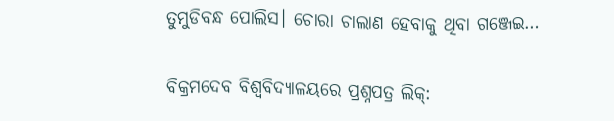ତୁମୁଡିବନ୍ଧ ପୋଲିସ। ଚୋରା ଚାଲାଣ ହେବାକୁ ଥିବା ଗଞ୍ଜେଇ…

ବିକ୍ରମଦେବ ବିଶ୍ୱବିଦ୍ୟାଳୟରେ ପ୍ରଶ୍ନପତ୍ର ଲିକ୍‌: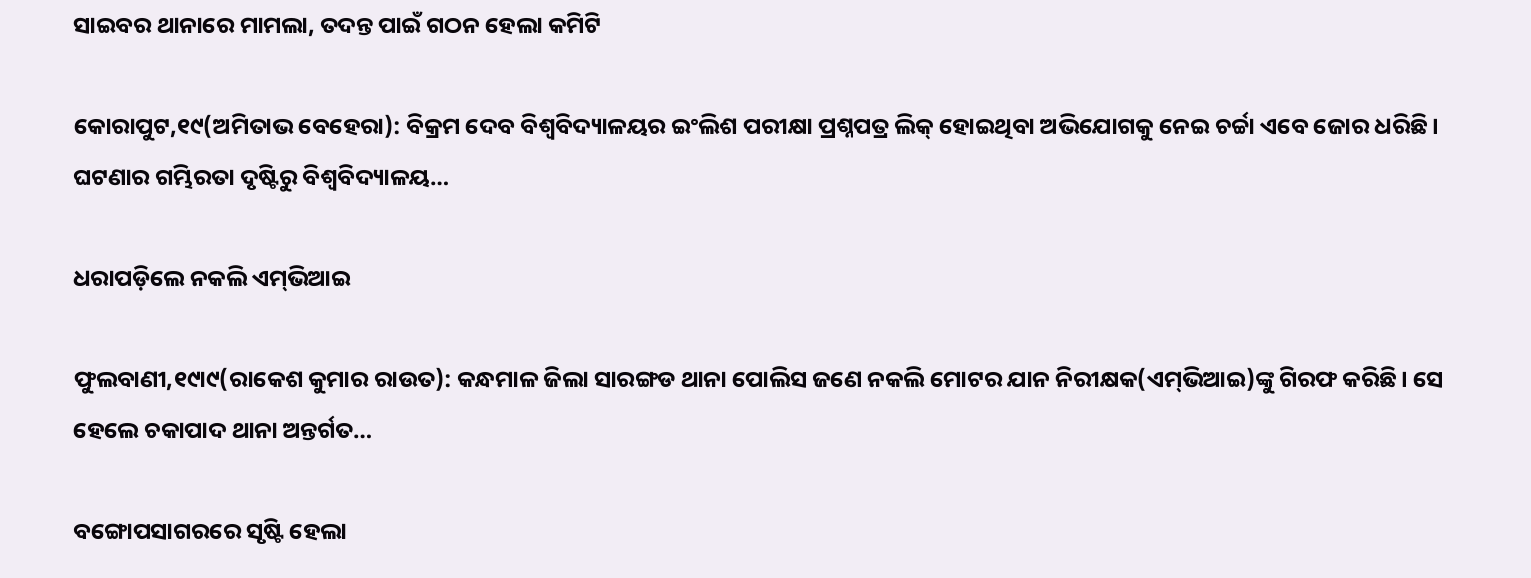ସାଇବର ଥାନାରେ ମାମଲା, ତଦନ୍ତ ପାଇଁ ଗଠନ ହେଲା କମିଟି

କୋରାପୁଟ,୧୯(ଅମିତାଭ ବେହେରା): ବିକ୍ରମ ଦେବ ବିଶ୍ୱବିଦ୍ୟାଳୟର ଇଂଲିଶ ପରୀକ୍ଷା ପ୍ରଶ୍ନପତ୍ର ଲିକ୍‌ ହୋଇଥିବା ଅଭିଯୋଗକୁ ନେଇ ଚର୍ଚ୍ଚା ଏବେ ଜୋର ଧରିଛି। ଘଟଣାର ଗମ୍ଭିରତା ଦୃଷ୍ଟିରୁ ବିଶ୍ୱବିଦ୍ୟାଳୟ…

ଧରାପଡ଼ିଲେ ନକଲି ଏମ୍‌ଭିଆଇ

ଫୁଲବାଣୀ,୧୯ା୯(ରାକେଶ କୁମାର ରାଉତ): କନ୍ଧମାଳ ଜିଲା ସାରଙ୍ଗଡ ଥାନା ପୋଲିସ ଜଣେ ନକଲି ମୋଟର ଯାନ ନିରୀକ୍ଷକ(ଏମ୍‌ଭିଆଇ)ଙ୍କୁ ଗିରଫ କରିଛି। ସେ ହେଲେ ଚକାପାଦ ଥାନା ଅନ୍ତର୍ଗତ…

ବଙ୍ଗୋପସାଗରରେ ସୃଷ୍ଟି ହେଲା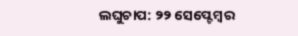ଲଘୁଚାପ: ୨୨ ସେପ୍ଟେମ୍ବର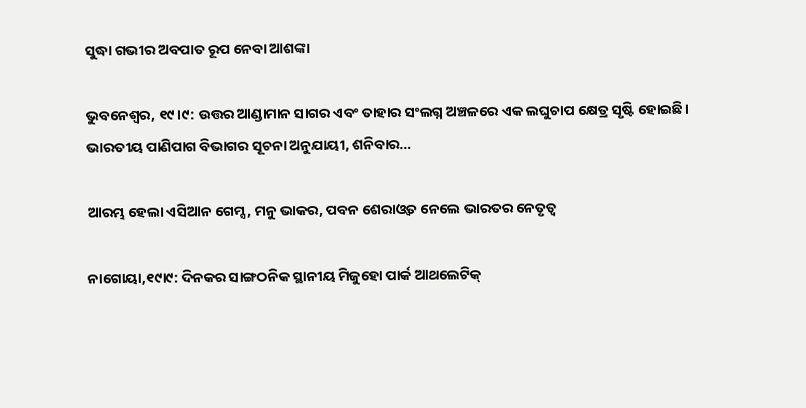ସୁଦ୍ଧା ଗଭୀର ଅବପାତ ରୂପ ନେବା ଆଶଙ୍କା

ଭୁବନେଶ୍ୱର, ୧୯।୯: ଉତ୍ତର ଆଣ୍ଡାମାନ ସାଗର ଏବଂ ତାହାର ସଂଲଗ୍ନ ଅଞ୍ଚଳରେ ଏକ ଲଘୁଚାପ କ୍ଷେତ୍ର ସୃଷ୍ଟି ହୋଇଛି। ଭାରତୀୟ ପାଣିପାଗ ବିଭାଗର ସୂଚନା ଅନୁଯାୟୀ, ଶନିବାର…

ଆରମ୍ଭ ହେଲା ଏସିଆନ ଗେମ୍ସ, ମନୁ ଭାକର, ପବନ ଶେରାଓ୍ବତ ନେଲେ ଭାରତର ନେତୃତ୍ୱ

ନାଗୋୟା,୧୯ା୯: ଦିନକର ସାଙ୍ଗଠନିକ ସ୍ଥାନୀୟ ମିଜୁହୋ ପାର୍କ ଆଥଲେଟିକ୍‌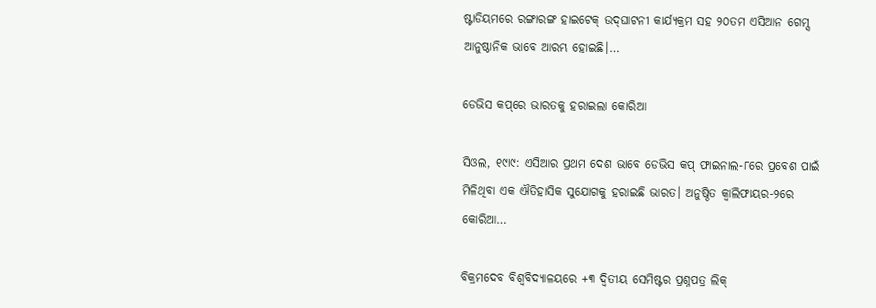ଷ୍ଟାଡିୟମରେ ରଙ୍ଗାରଙ୍ଗ ହାଇଟେକ୍‌ ଉଦ୍‌ଘାଟନୀ କାର୍ଯ୍ୟକ୍ରମ ସହ ୨୦ତମ ଏସିଆନ ଗେମ୍ସ ଆନୁଷ୍ଠାନିକ ଭାବେ ଆରମ୍ଭ ହୋଇଛି।…

ଡେଭିସ କପ୍‌ରେ ଭାରତକୁ ହରାଇଲା କୋରିଆ

ସିଓଲ, ୧୯ା୯: ଏସିଆର ପ୍ରଥମ ଦେଶ ଭାବେ ଡେଭିସ କପ୍‌ ଫାଇନାଲ-୮ରେ ପ୍ରବେଶ ପାଇଁ ମିଳିଥିବା ଏକ ଐତିହାସିକ ସୁଯୋଗକୁ ହରାଇଛି ଭାରତ। ଅନୁଷ୍ଠିତ କ୍ୱାଲିଫାୟର-୨ରେ କୋରିଆ…

ବିକ୍ରମଦେବ ବିଶ୍ୱବିଦ୍ୟାଳୟରେ +୩ ଦ୍ୱିତୀୟ ସେମିଷ୍ଟର ପ୍ରଶ୍ନପତ୍ର ଲିକ୍‌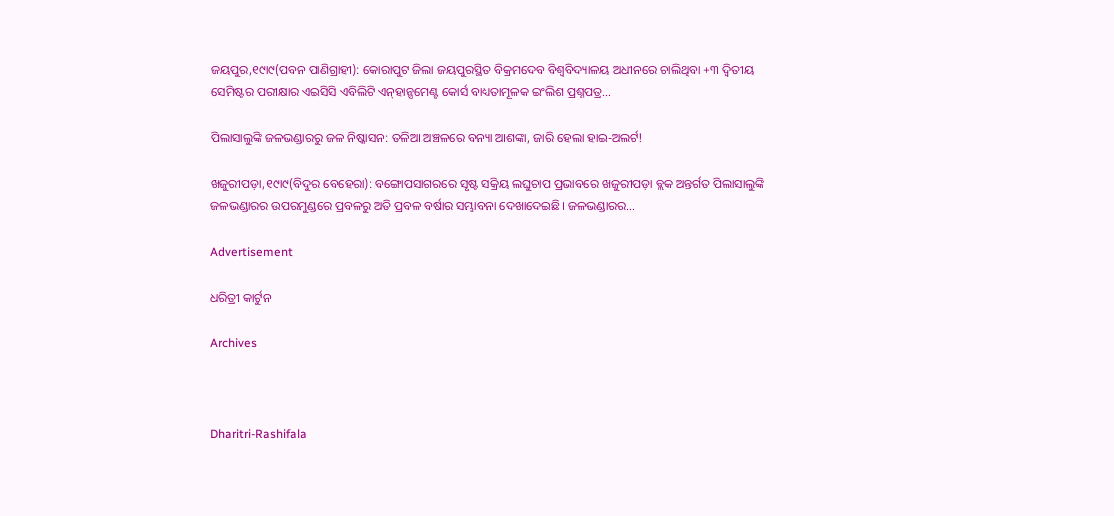ଜୟପୁର,୧୯ା୯(ପବନ ପାଣିଗ୍ରାହୀ): କୋରାପୁଟ ଜିଲା ଜୟପୁରସ୍ଥିତ ବିକ୍ରମଦେବ ବିଶ୍ୱବିଦ୍ୟାଳୟ ଅଧୀନରେ ଚାଲିଥିବା +୩ ଦ୍ବିତୀୟ ସେମିଷ୍ଟର ପରୀକ୍ଷାର ଏଇସିସି ଏବିଲିଟି ଏନ୍‌ହାନ୍ସମେଣ୍ଟ କୋର୍ସ ବାଧ୍ୟତାମୂଳକ ଇଂଲିଶ ପ୍ରଶ୍ନପତ୍ର…

ପିଲାସାଲୁଙ୍କି ଜଳଭଣ୍ଡାରରୁ ଜଳ ନିଷ୍କାସନ: ତଳିଆ ଅଞ୍ଚଳରେ ବନ୍ୟା ଆଶଙ୍କା, ଜାରି ହେଲା ହାଇ-ଅଲର୍ଟ!

ଖଜୁରୀପଡ଼ା,୧୯ା୯(ବିଦୁର ବେହେରା): ବଙ୍ଗୋପସାଗରରେ ସୃଷ୍ଟ ସକ୍ରିୟ ଲଘୁଚାପ ପ୍ରଭାବରେ ଖଜୁରୀପଡ଼ା ବ୍ଲକ ଅନ୍ତର୍ଗତ ପିଲାସାଲୁଙ୍କି ଜଳଭଣ୍ଡାରର ଉପରମୁଣ୍ଡରେ ପ୍ରବଳରୁ ଅତି ପ୍ରବଳ ବର୍ଷାର ସମ୍ଭାବନା ଦେଖାଦେଇଛି। ଜଳଭଣ୍ଡାରର…

Advertisement

ଧରିତ୍ରୀ କାର୍ଟୁନ

Archives



Dharitri-Rashifala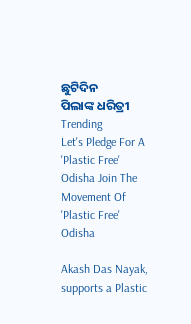ଛୁଟିଦିନ
ପିଲାଙ୍କ ଧରିତ୍ରୀ
Trending
Let's Pledge For A 'Plastic Free' Odisha Join The Movement Of 'Plastic Free' Odisha

Akash Das Nayak, supports a Plastic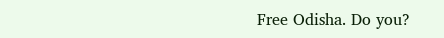Free Odisha. Do you?